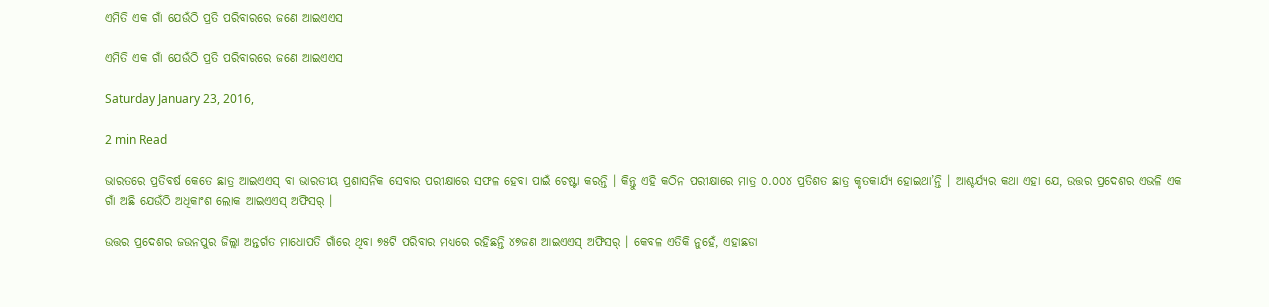ଏମିତି ଏକ ଗାଁ ଯେଉଁଠି ପ୍ରତି ପରିବାରରେ ଜଣେ ଆଇଏଏସ

ଏମିତି ଏକ ଗାଁ ଯେଉଁଠି ପ୍ରତି ପରିବାରରେ ଜଣେ ଆଇଏଏସ

Saturday January 23, 2016,

2 min Read

ଭାରତରେ ପ୍ରତିବର୍ଷ କେତେ ଛାତ୍ର ଆଇଏଏସ୍ ବା ଭାରତୀୟ ପ୍ରଶାସନିକ ସେବାର ପରୀକ୍ଷାରେ ସଫଳ ହେବା ପାଇଁ ଚେଷ୍ଟା କରନ୍ତି । କିନ୍ତୁ ଏହି କଠିନ ପରୀକ୍ଷାରେ ମାତ୍ର ୦.୦୦୪ ପ୍ରତିଶତ ଛାତ୍ର କୃତକାର୍ଯ୍ୟ ହୋଇଥା’ନ୍ତି । ଆଶ୍ଚର୍ଯ୍ୟର କଥା ଏହା ଯେ, ଉତ୍ତର ପ୍ରଦେଶର ଏଭଳି ଏକ ଗାଁ ଅଛି ଯେଉଁଠି ଅଧିକାଂଶ ଲୋକ ଆଇଏଏସ୍ ଅଫିସର୍ ।

ଉତ୍ତର ପ୍ରଦେଶର ଜଉନପୁର ଜିଲ୍ଲା ଅନ୍ତର୍ଗତ ମାଧୋପତି ଗାଁରେ ଥିବା ୭୫ଟି ପରିବାର ମଧ୍ୟରେ ରହିଛନ୍ତି ୪୭ଜଣ ଆଇଏଏସ୍ ଅଫିସର୍ । କେବଳ ଏତିକି ନୁହେଁ, ଏହାଛଡା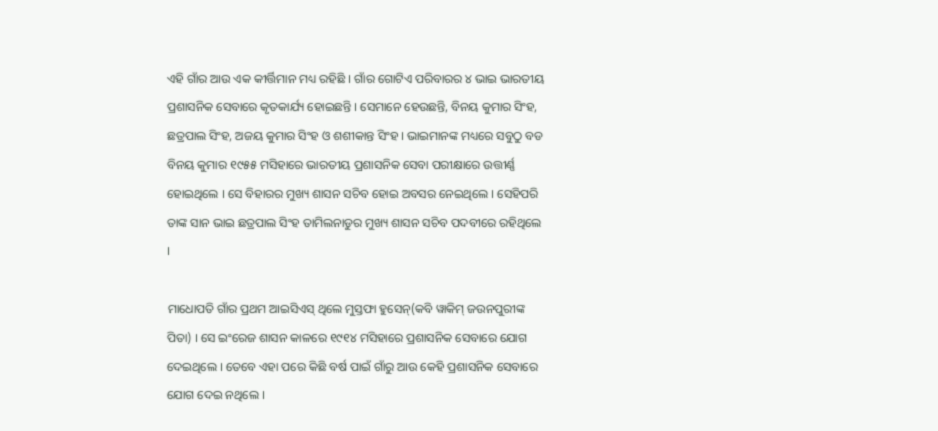ଏହି ଗାଁର ଆଉ ଏକ କୀର୍ତ୍ତିମାନ ମଧ୍ୟ ରହିଛି । ଗାଁର ଗୋଟିଏ ପରିବାରର ୪ ଭାଇ ଭାରତୀୟ ପ୍ରଶାସନିକ ସେବାରେ କୃତକାର୍ଯ୍ୟ ହୋଇଛନ୍ତି । ସେମାନେ ହେଉଛନ୍ତି, ବିନୟ କୁମାର ସିଂହ, ଛତ୍ରପାଲ ସିଂହ, ଅଜୟ କୁମାର ସିଂହ ଓ ଶଶୀକାନ୍ତ ସିଂହ । ଭାଇମାନଙ୍କ ମଧ୍ୟରେ ସବୁଠୁ ବଡ ବିନୟ କୁମାର ୧୯୫୫ ମସିହାରେ ଭାରତୀୟ ପ୍ରଶାସନିକ ସେବା ପରୀକ୍ଷାରେ ଉତ୍ତୀର୍ଣ୍ଣ ହୋଇଥିଲେ । ସେ ବିହାରର ମୁଖ୍ୟ ଶାସନ ସଚିବ ହୋଇ ଅବସର ନେଇଥିଲେ । ସେହିପରି ତାଙ୍କ ସାନ ଭାଇ ଛତ୍ରପାଲ ସିଂହ ତାମିଲନାଡୁର ମୁଖ୍ୟ ଶାସନ ସଚିବ ପଦବୀରେ ରହିଥିଲେ ।

ମାଧୋପତି ଗାଁର ପ୍ରଥମ ଆଇସିଏସ୍ ଥିଲେ ମୁସ୍ତଫା ହୁସେନ୍(କବି ୱାକିମ୍ ଜଉନପୁରୀଙ୍କ ପିତା) । ସେ ଇଂରେଜ ଶାସନ କାଳରେ ୧୯୧୪ ମସିହାରେ ପ୍ରଶାସନିକ ସେବାରେ ଯୋଗ ଦେଇଥିଲେ । ତେବେ ଏହା ପରେ କିଛି ବର୍ଷ ପାଇଁ ଗାଁରୁ ଆଉ କେହି ପ୍ରଶାସନିକ ସେବାରେ ଯୋଗ ଦେଇ ନଥିଲେ ।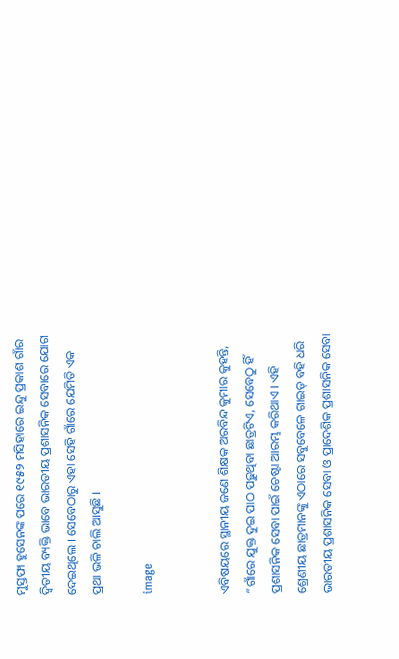ମୁସ୍ତଫା ହୁସେନଙ୍କ ପରେ ୧୯୫୨ ମସିହାରେ ଇନ୍ଦୁ ପ୍ରକାଶ ଗାଁର ଦ୍ୱିତୀୟ ବ୍ୟକ୍ତି ଭାବେ ଭାରତୀୟ ପ୍ରଶାସନିକ ସେବାରେ ଯୋଗ ଦେଇଥିଲେ । ସେବେଠାରୁ ଏହା ସେହି ଗାଁରେ ଯେମିତି ଏକ ପ୍ରଥା ଭଳି ଚାଲି ଆସୁଛି ।

image


ଏବିଷୟରେ ସ୍ଥାନୀୟ ଜଣେ ଶିକ୍ଷକ ଅରବିନ୍ଦ କୁମାର କୁହନ୍ତି, “ଗାଁରେ ଯୁକ୍ତ ଦୁଇ ପାଠ ପଢ଼ୁଥିବା ଛାତ୍ରଟିଏ, ସେବେଠୁ ହିଁ ପ୍ରଶାସନିକ ସେବା ପାଇଁ ଚେଷ୍ଟା ଆରମ୍ଭ କରିଥାଏ । ଏହି ଶ୍ରେଣୀୟ ଛାତ୍ରମାନଙ୍କୁ ଏଠାରେ ସବୁବେଳେ ଗାଇଡ୍ ବହି ଧରି ଭାରତୀୟ ପ୍ରଶାସନିକ ସେବା ଓ ପ୍ରାଦେଶିକ ପ୍ରଶାସନିକ ସେବା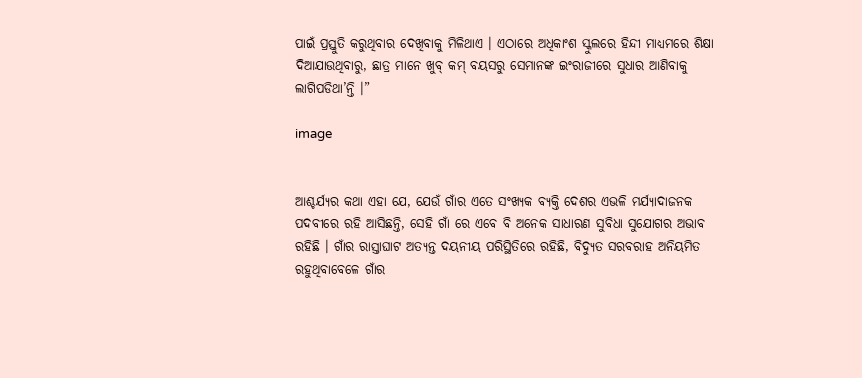ପାଇଁ ପ୍ରସ୍ତୁତି କରୁଥିବାର ଦେଖିବାକୁ ମିଳିଥାଏ । ଏଠାରେ ଅଧିକାଂଶ ସ୍କୁଲରେ ହିନ୍ଦୀ ମାଧ୍ୟମରେ ଶିକ୍ଷା ଦିଆଯାଉଥିବାରୁ, ଛାତ୍ର ମାନେ ଖୁବ୍ କମ୍ ବୟସରୁ ସେମାନଙ୍କ ଇଂରାଜୀରେ ସୁଧାର ଆଣିବାକୁ ଲାଗିପଡିଥା’ନ୍ତି ।”

image


ଆଶ୍ଚର୍ଯ୍ୟର କଥା ଏହା ଯେ, ଯେଉଁ ଗାଁର ଏତେ ସଂଖ୍ୟକ ବ୍ୟକ୍ତି ଦେଶର ଏଭଳି ମର୍ଯ୍ୟାଦାଜନକ ପଦବୀରେ ରହି ଆସିଛନ୍ତି, ସେହି ଗାଁ ରେ ଏବେ ବି ଅନେକ ସାଧାରଣ ସୁବିଧା ସୁଯୋଗର ଅଭାବ ରହିଛି । ଗାଁର ରାସ୍ତାଘାଟ ଅତ୍ୟନ୍ତ ଦୟନୀୟ ପରିସ୍ଥିତିରେ ରହିଛି, ବିଦ୍ୟୁତ ସରବରାହ ଅନିୟମିତ ରହୁଥିବାବେଳେ ଗାଁର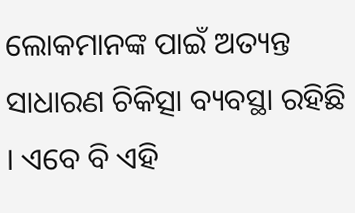ଲୋକମାନଙ୍କ ପାଇଁ ଅତ୍ୟନ୍ତ ସାଧାରଣ ଚିକିତ୍ସା ବ୍ୟବସ୍ଥା ରହିଛି । ଏବେ ବି ଏହି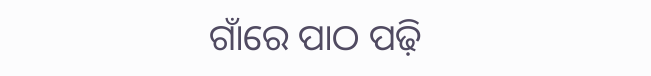ଗାଁରେ ପାଠ ପଢ଼ି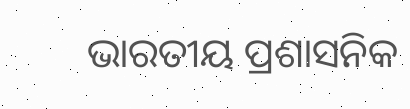ଭାରତୀୟ ପ୍ରଶାସନିକ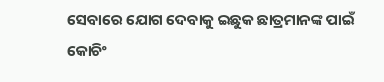ସେବାରେ ଯୋଗ ଦେବାକୁ ଇଛୁକ ଛାତ୍ରମାନଙ୍କ ପାଇଁ କୋଚିଂ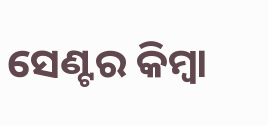ସେଣ୍ଟର କିମ୍ବା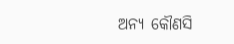ଅନ୍ୟ କୌଣସି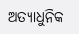ଅତ୍ୟାଧୁନିକ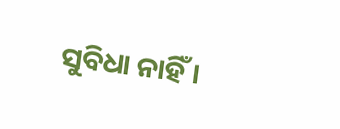ସୁବିଧା ନାହିଁ ।